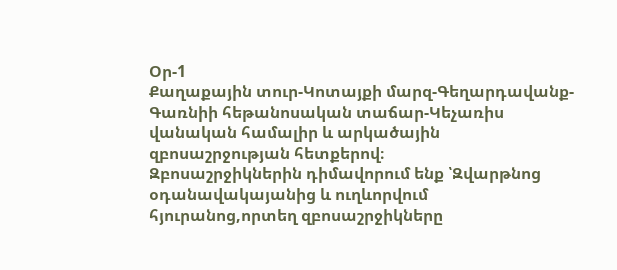Օր-1
Քաղաքային տուր-Կոտայքի մարզ-Գեղարդավանք-Գառնիի հեթանոսական տաճար-Կեչառիս վանական համալիր և արկածային զբոսաշրջության հետքերով։
Զբոսաշրջիկներին դիմավորում ենք ՝Զվարթնոց օդանավակայանից և ուղևորվում հյուրանոց,որտեղ զբոսաշրջիկները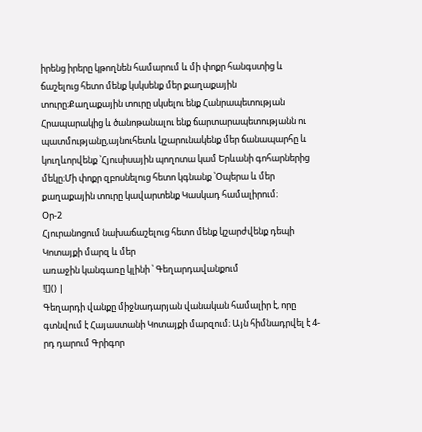իրենց իրերը կթողնեն համարում և մի փոքր հանգստից և ճաշելուց հետո մենք կսկսենք մեր քաղաքային տուրը։Քաղաքային տուրը սկսելու ենք Հանրապետության Հրապարակից և ծանոթանալու ենք ճարտարապետությանն ու պատմությանը,այնուհետև կշարունակենք մեր ճանապարհը և կուղևորվենք ՝Հյուսիսային պողոտա կամ Երևանի գոհարներից մեկը։Մի փոքր զբոսնելուց հետո կգնանք ՝Օպերա և մեր քաղաքային տուրը կավարտենք Կասկադ համալիրում։
Օր-2
Հյուրանոցում նախաճաշելուց հետո մենք կշարժվենք դեպի Կոտայքի մարզ և մեր
առաջին կանգառը կլինի ՝ Գեղարդավանքում
![]() |
Գեղարդի վանքը միջնադարյան վանական համալիր է, որը գտնվում է Հայաստանի Կոտայքի մարզում։ Այն հիմնադրվել է 4-րդ դարում Գրիգոր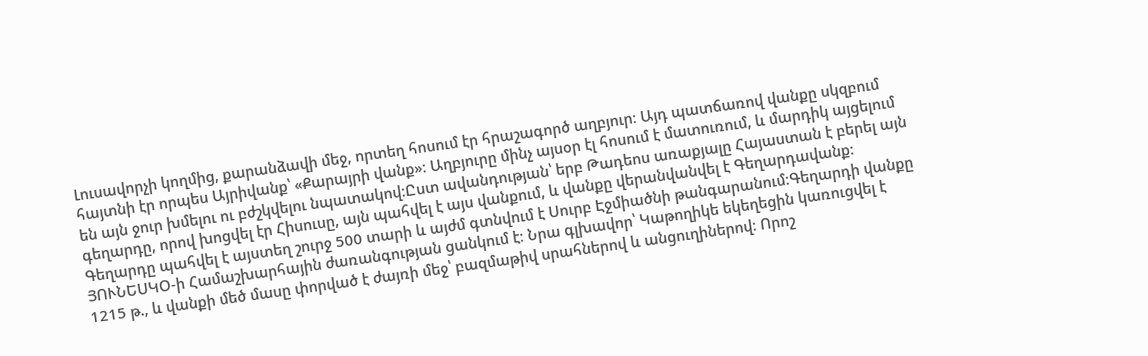Լուսավորչի կողմից, քարանձավի մեջ, որտեղ հոսում էր հրաշագործ աղբյուր։ Այդ պատճառով վանքը սկզբում հայտնի էր որպես Այրիվանք՝ «Քարայրի վանք»։ Աղբյուրը մինչ այսօր էլ հոսում է մատուռում, և մարդիկ այցելում են այն ջուր խմելու ու բժշկվելու նպատակով։Ըստ ավանդության՝ երբ Թադեոս առաքյալը Հայաստան է բերել այն գեղարդը, որով խոցվել էր Հիսուսը, այն պահվել է այս վանքում, և վանքը վերանվանվել է Գեղարդավանք։ Գեղարդը պահվել է այստեղ շուրջ 500 տարի և այժմ գտնվում է Սուրբ Էջմիածնի թանգարանում։Գեղարդի վանքը ՅՈՒՆԵՍԿՕ-ի Համաշխարհային ժառանգության ցանկում է։ Նրա գլխավոր՝ Կաթողիկե եկեղեցին կառուցվել է 1215 թ., և վանքի մեծ մասը փորված է ժայռի մեջ՝ բազմաթիվ սրահներով և անցուղիներով։ Որոշ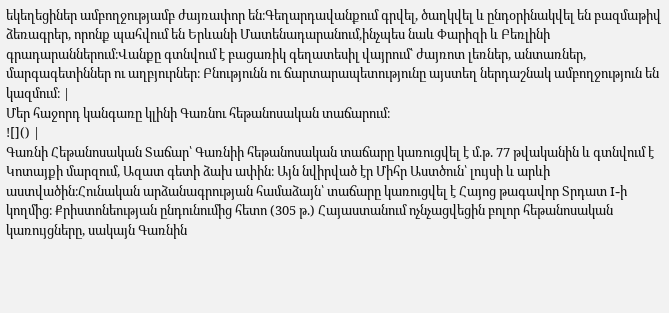եկեղեցիներ ամբողջությամբ ժայռափոր են։Գեղարդավանքում գրվել, ծաղկվել և ընդօրինակվել են բազմաթիվ ձեռագրեր, որոնք պահվում են Երևանի Մատենադարանում,ինչպես նաև Փարիզի և Բեռլինի գրադարաններում։Վանքը գտնվում է բացառիկ գեղատեսիլ վայրում՝ ժայռոտ լեռներ, անտառներ, մարգագետիններ ու աղբյուրներ։ Բնությունն ու ճարտարապետությունը այստեղ ներդաշնակ ամբողջություն են կազմում։ |
Մեր հաջորդ կանգառը կլինի Գառնու հեթանոսական տաճարում։
![]() |
Գառնի Հեթանոսական Տաճար՝ Գառնիի հեթանոսական տաճարը կառուցվել է մ.թ. 77 թվականին և գտնվում է Կոտայքի մարզում, Ազատ գետի ձախ ափին։ Այն նվիրված էր Միհր Աստծուն՝ լույսի և արևի աստվածին։Հունական արձանագրության համաձայն՝ տաճարը կառուցվել է Հայոց թագավոր Տրդատ I-ի կողմից։ Քրիստոնեության ընդունումից հետո (305 թ.) Հայաստանում ոչնչացվեցին բոլոր հեթանոսական կառույցները, սակայն Գառնին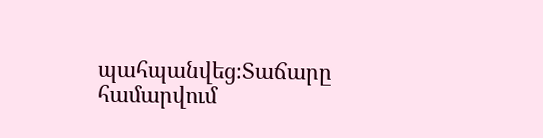պահպանվեց։Տաճարը համարվում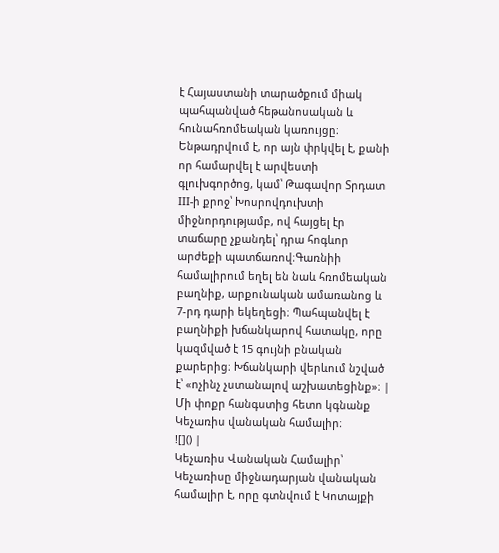է Հայաստանի տարածքում միակ պահպանված հեթանոսական և հունահռոմեական կառույցը։ Ենթադրվում է, որ այն փրկվել է, քանի որ համարվել է արվեստի գլուխգործոց, կամ՝ Թագավոր Տրդատ III-ի քրոջ՝ Խոսրովդուխտի միջնորդությամբ, ով հայցել էր տաճարը չքանդել՝ դրա հոգևոր արժեքի պատճառով։Գառնիի համալիրում եղել են նաև հռոմեական բաղնիք, արքունական ամառանոց և 7-րդ դարի եկեղեցի։ Պահպանվել է բաղնիքի խճանկարով հատակը, որը կազմված է 15 գույնի բնական քարերից։ Խճանկարի վերևում նշված է՝ «ոչինչ չստանալով աշխատեցինք»։ |
Մի փոքր հանգստից հետո կգնանք Կեչառիս վանական համալիր։
![]() |
Կեչառիս Վանական Համալիր՝ Կեչառիսը միջնադարյան վանական համալիր է, որը գտնվում է Կոտայքի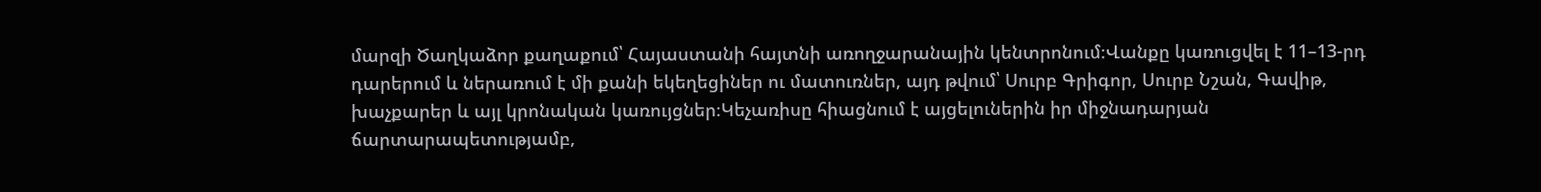մարզի Ծաղկաձոր քաղաքում՝ Հայաստանի հայտնի առողջարանային կենտրոնում։Վանքը կառուցվել է 11–13-րդ դարերում և ներառում է մի քանի եկեղեցիներ ու մատուռներ, այդ թվում՝ Սուրբ Գրիգոր, Սուրբ Նշան, Գավիթ, խաչքարեր և այլ կրոնական կառույցներ։Կեչառիսը հիացնում է այցելուներին իր միջնադարյան ճարտարապետությամբ,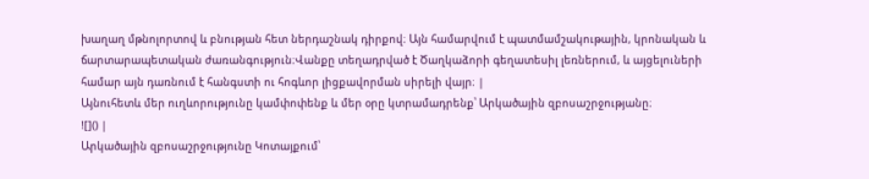խաղաղ մթնոլորտով և բնության հետ ներդաշնակ դիրքով։ Այն համարվում է պատմամշակութային, կրոնական և ճարտարապետական ժառանգություն։Վանքը տեղադրված է Ծաղկաձորի գեղատեսիլ լեռներում, և այցելուների համար այն դառնում է հանգստի ու հոգևոր լիցքավորման սիրելի վայր։ |
Այնուհետև մեր ուղևորությունը կամփոփենք և մեր օրը կտրամադրենք՝ Արկածային զբոսաշրջությանը։
![]() |
Արկածային զբոսաշրջությունը Կոտայքում՝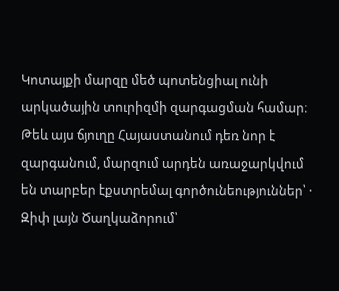Կոտայքի մարզը մեծ պոտենցիալ ունի արկածային տուրիզմի զարգացման համար։ Թեև այս ճյուղը Հայաստանում դեռ նոր է զարգանում, մարզում արդեն առաջարկվում են տարբեր էքստրեմալ գործունեություններ՝ · Զիփ լայն Ծաղկաձորում՝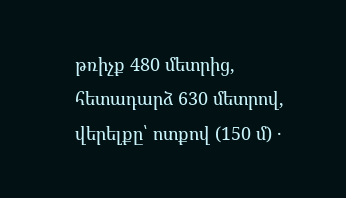թռիչք 480 մետրից, հետադարձ 630 մետրով, վերելքը՝ ոտքով (150 մ) ·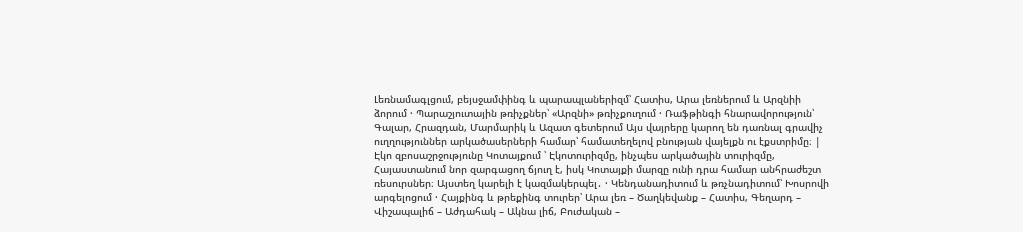Լեռնամագլցում, բեյսջամփինգ և պարապլաներիզմ՝ Հատիս, Արա լեռներում և Արզնիի ձորում · Պարաշյուտային թռիչքներ՝ «Արզնի» թռիչքուղում · Ռաֆթինգի հնարավորություն՝ Գալար, Հրազդան, Մարմարիկ և Ազատ գետերում Այս վայրերը կարող են դառնալ գրավիչ ուղղություններ արկածասերների համար՝ համատեղելով բնության վայելքն ու էքստրիմը։ |
Էկո զբոսաշրջությունը Կոտայքում ՝ Էկոտուրիզմը, ինչպես արկածային տուրիզմը, Հայաստանում նոր զարգացող ճյուղ է, իսկ Կոտայքի մարզը ունի դրա համար անհրաժեշտ ռեսուրսներ։ Այստեղ կարելի է կազմակերպել․ · Կենդանադիտում և թռչնադիտում՝ Խոսրովի արգելոցում · Հայքինգ և թրեքինգ տուրեր՝ Արա լեռ – Ծաղկեվանք – Հատիս, Գեղարդ – Վիշապալիճ – Աժդահակ – Ակնա լիճ, Բուժական –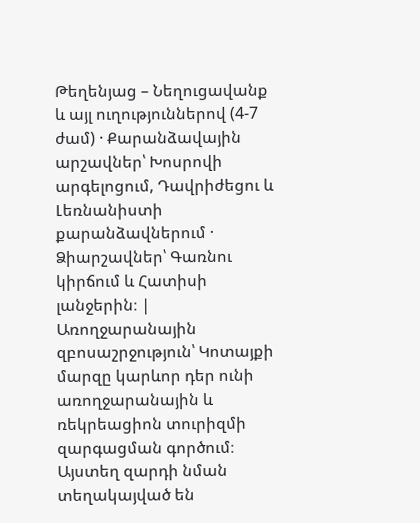Թեղենյաց – Նեղուցավանք և այլ ուղություններով (4-7 ժամ) · Քարանձավային արշավներ՝ Խոսրովի արգելոցում, Դավրիժեցու և Լեռնանիստի քարանձավներում · Ձիարշավներ՝ Գառնու կիրճում և Հատիսի լանջերին։ |
Առողջարանային զբոսաշրջություն՝ Կոտայքի մարզը կարևոր դեր ունի առողջարանային և ռեկրեացիոն տուրիզմի զարգացման գործում։ Այստեղ զարդի նման տեղակայված են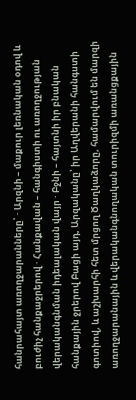հանրահայտ առողջարանները՝ · Արզնի – մաքուր լեռնական օդով և բուժիչ հանքաջրերով · Հանքավան – հանգիստի ու առողջության վերականգնման իդեալական վայր · Բջնի – հայտնի իր բնական հանքային ջրերով Բացի այդ, Արզականը՝ իր Աղվերանի հանգստի գոտիով, և աշխարհի հետ մրցող Ծաղկաձորը, համարվում են մարզի առողջարանային և վերականգնողական տուրիզմի առանցքային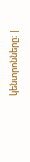կենտրոնները։ |